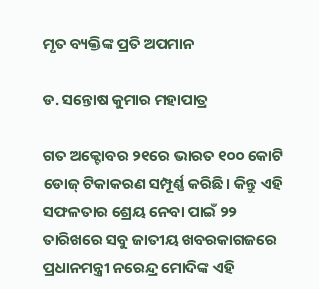ମୃତ ବ୍ୟକ୍ତିଙ୍କ ପ୍ରତି ଅପମାନ

ଡ. ସନ୍ତୋଷ କୁମାର ମହାପାତ୍ର

ଗତ ଅକ୍ଟୋବର ୨୧ରେ ଭାରତ ୧୦୦ କୋଟି ଡୋଜ୍‌ ଟିକାକରଣ ସମ୍ପୂର୍ଣ୍ଣ କରିଛି। କିନ୍ତୁ ଏହି ସଫଳତାର ଶ୍ରେୟ ନେବା ପାଇଁ ୨୨ ତାରିଖରେ ସବୁ ଜାତୀୟ ଖବରକାଗଜରେ ପ୍ରଧାନମନ୍ତ୍ରୀ ନରେନ୍ଦ୍ର ମୋଦିଙ୍କ ଏହି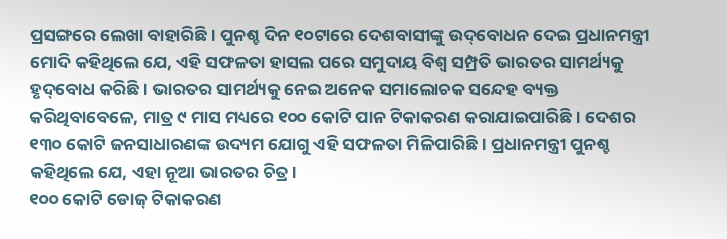ପ୍ରସଙ୍ଗରେ ଲେଖା ବାହାରିଛି। ପୁନଶ୍ଚ ଦିନ ୧୦ଟାରେ ଦେଶବାସୀଙ୍କୁ ଉଦ୍‌ବୋଧନ ଦେଇ ପ୍ରଧାନମନ୍ତ୍ରୀ ମୋଦି କହିଥିଲେ ଯେ, ଏହି ସଫଳତା ହାସଲ ପରେ ସମୁଦାୟ ବିଶ୍ୱ ସମ୍ପ୍ରତି ଭାରତର ସାମର୍ଥ୍ୟକୁ ହୃଦ୍‌ବୋଧ କରିଛି। ଭାରତର ସାମର୍ଥ୍ୟକୁ ନେଇ ଅନେକ ସମାଲୋଚକ ସନ୍ଦେହ ବ୍ୟକ୍ତ କରିଥିବାବେଳେ, ମାତ୍ର ୯ ମାସ ମଧ୍ୟରେ ୧୦୦ କୋଟି ପାନ ଟିକାକରଣ କରାଯାଇପାରିଛି। ଦେଶର ୧୩୦ କୋଟି ଜନସାଧାରଣଙ୍କ ଉଦ୍ୟମ ଯୋଗୁ ଏହି ସଫଳତା ମିଳିପାରିଛି। ପ୍ରଧାନମନ୍ତ୍ରୀ ପୁନଶ୍ଚ କହିଥିଲେ ଯେ, ଏହା ନୂଆ ଭାରତର ଚିତ୍ର।
୧୦୦ କୋଟି ଡୋଜ୍‌ ଟିକାକରଣ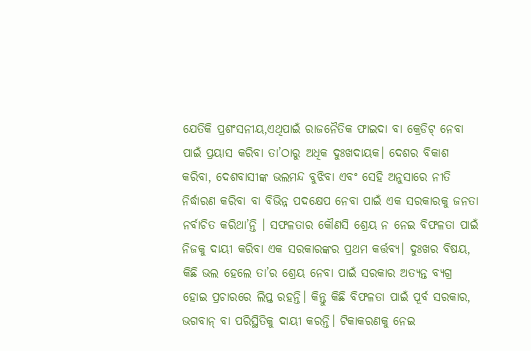ଯେତିକି ପ୍ରଶଂସନୀୟ,ଏଥିପାଇଁ ରାଜନୈତିକ ଫାଇଦା ବା କ୍ରେଡିଟ୍‌ ନେବା ପାଇଁ ପ୍ରୟାସ କରିବା ତା’ଠାରୁ ଅଧିକ ଦୁଃଖଦାୟକ। ଦେଶର ବିକାଶ କରିବା, ଦେଶବାସୀଙ୍କ ଭଲମନ୍ଦ ବୁଝିବା ଏବଂ ସେହି ଅନୁସାରେ ନୀତି ନିର୍ଦ୍ଧାରଣ କରିବା ବା ବିଭିନ୍ନ ପଦକ୍ଷେପ ନେବା ପାଇଁ ଏକ ସରକାରକୁ ଜନତା ନର୍ବାଚିତ କରିଥା’ନ୍ତି । ସଫଳତାର କୌଣସି ଶ୍ରେୟ ନ ନେଇ ବିଫଳତା ପାଇଁ ନିଜକୁ ଦାୟୀ କରିବା ଏକ ସରକାରଙ୍କର ପ୍ରଥମ କର୍ତ୍ତବ୍ୟ। ଦୁଃଖର ବିଷୟ, କିଛି ଭଲ ହେଲେ ତା’ର ଶ୍ରେୟ ନେବା ପାଇଁ ସରକାର ଅତ୍ୟନ୍ତ ବ୍ୟଗ୍ର ହୋଇ ପ୍ରଚାରରେ ଲିପ୍ତ ରହନ୍ତି। କିନ୍ତୁ କିଛି ବିଫଳତା ପାଇଁ ପୂର୍ବ ସରକାର, ଭଗବାନ୍‌ ବା ପରିସ୍ଥିତିକୁ ଦାୟୀ କରନ୍ତି। ଟିକାକରଣକୁ ନେଇ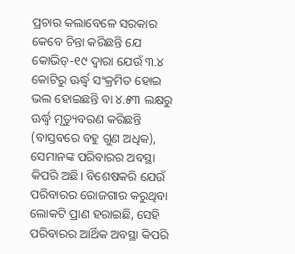ପ୍ରଚାର କଲାବେଳେ ସରକାର କେବେ ଚିନ୍ତା କରିଛନ୍ତି ଯେ କୋଭିଡ୍‌-୧୯ ଦ୍ୱାରା ଯେଉଁ ୩.୪ କୋଟିରୁ ଊର୍ଦ୍ଧ୍ୱ ସଂକ୍ରମିତ ହୋଇ ଭଲ ହୋଇଛନ୍ତି ବା ୪.୫୩ ଲକ୍ଷରୁ ଊର୍ଦ୍ଧ୍ୱ ମୃତ୍ୟୁବରଣ କରିଛନ୍ତି (ବାସ୍ତବରେ ବହୁ ଗୁଣ ଅଧିକ), ସେମାନଙ୍କ ପରିବାରର ଅବସ୍ଥା କିପରି ଅଛି। ବିଶେଷକରି ଯେଉଁ ପରିବାରର ରୋଜଗାର କରୁଥିବା ଲୋକଟି ପ୍ରାଣ ହରାଇଛି, ସେହି ପରିବାରର ଆର୍ଥିକ ଅବସ୍ଥା କିପରି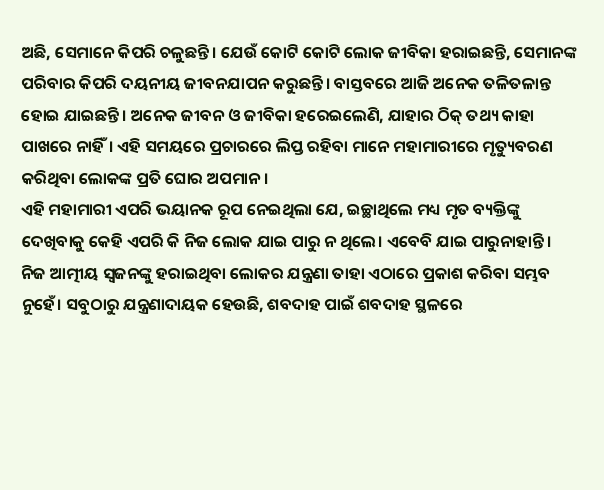ଅଛି, ସେମାନେ କିପରି ଚଳୁଛନ୍ତି। ଯେଉଁ କୋଟି କୋଟି ଲୋକ ଜୀବିକା ହରାଇଛନ୍ତି, ସେମାନଙ୍କ ପରିବାର କିପରି ଦୟନୀୟ ଜୀବନଯାପନ କରୁଛନ୍ତି। ବାସ୍ତବରେ ଆଜି ଅନେକ ତଳିତଳାନ୍ତ ହୋଇ ଯାଇଛନ୍ତି। ଅନେକ ଜୀବନ ଓ ଜୀବିକା ହରେଇଲେଣି, ଯାହାର ଠିକ୍‌ ତଥ୍ୟ କାହା ପାଖରେ ନାହିଁ। ଏହି ସମୟରେ ପ୍ରଚାରରେ ଲିପ୍ତ ରହିବା ମାନେ ମହାମାରୀରେ ମୃତ୍ୟୁବରଣ କରିଥିବା ଲୋକଙ୍କ ପ୍ରତି ଘୋର ଅପମାନ।
ଏହି ମହାମାରୀ ଏପରି ଭୟାନକ ରୂପ ନେଇଥିଲା ଯେ, ଇଚ୍ଛାଥିଲେ ମଧ୍ୟ ମୃତ ବ୍ୟକ୍ତିଙ୍କୁ ଦେଖିବାକୁ କେହି ଏପରି କି ନିଜ ଲୋକ ଯାଇ ପାରୁ ନ ଥିଲେ। ଏବେବି ଯାଇ ପାରୁନାହାନ୍ତି। ନିଜ ଆତ୍ମୀୟ ସ୍ବଜନଙ୍କୁ ହରାଇଥିବା ଲୋକର ଯନ୍ତ୍ରଣା ତାହା ଏଠାରେ ପ୍ରକାଶ କରିବା ସମ୍ଭବ ନୁହେଁ। ସବୁଠାରୁ ଯନ୍ତ୍ରଣାଦାୟକ ହେଉଛି, ଶବଦାହ ପାଇଁ ଶବଦାହ ସ୍ଥଳରେ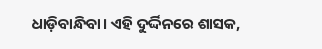ଧାଡ଼ିବାନ୍ଧିବା। ଏହି ଦୁର୍ଦ୍ଦିନରେ ଶାସକ,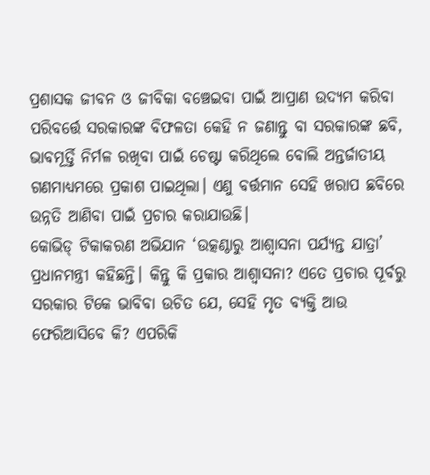ପ୍ରଶାସକ ଜୀବନ ଓ ଜୀବିକା ବଞ୍ଚେଇବା ପାଇଁ ଆପ୍ରାଣ ଉଦ୍ୟମ କରିବା ପରିବର୍ତ୍ତେ ସରକାରଙ୍କ ବିଫଳତା କେହି ନ ଜଣାନ୍ତୁ ବା ସରକାରଙ୍କ ଛବି, ଭାବମୂର୍ତ୍ତି ନିର୍ମଳ ରଖିବା ପାଇଁ ଚେଷ୍ଟା କରିଥିଲେ ବୋଲି ଅନ୍ତର୍ଜାତୀୟ ଗଣମାଧ୍ୟମରେ ପ୍ରକାଶ ପାଇଥିଲା। ଏଣୁ ବର୍ତ୍ତମାନ ସେହି ଖରାପ ଛବିରେ ଉନ୍ନତି ଆଣିବା ପାଇଁ ପ୍ରଚାର କରାଯାଉଛି।
କୋଭିଡ୍‌ ଟିକାକରଣ ଅଭିଯାନ ‘ଉତ୍କଣ୍ଠାରୁ ଆଶ୍ୱାସନା ପର୍ଯ୍ୟନ୍ତ ଯାତ୍ରା’ ପ୍ରଧାନମନ୍ତ୍ରୀ କହିଛନ୍ତି। କିନ୍ତୁ କି ପ୍ରକାର ଆଶ୍ୱାସନା? ଏତେ ପ୍ରଚାର ପୂର୍ବରୁ ସରକାର ଟିକେ ଭାବିବା ଉଚିତ ଯେ, ସେହି ମୃତ ବ୍ୟକ୍ତି ଆଉ ଫେରିଆସିବେ କି? ଏପରିକି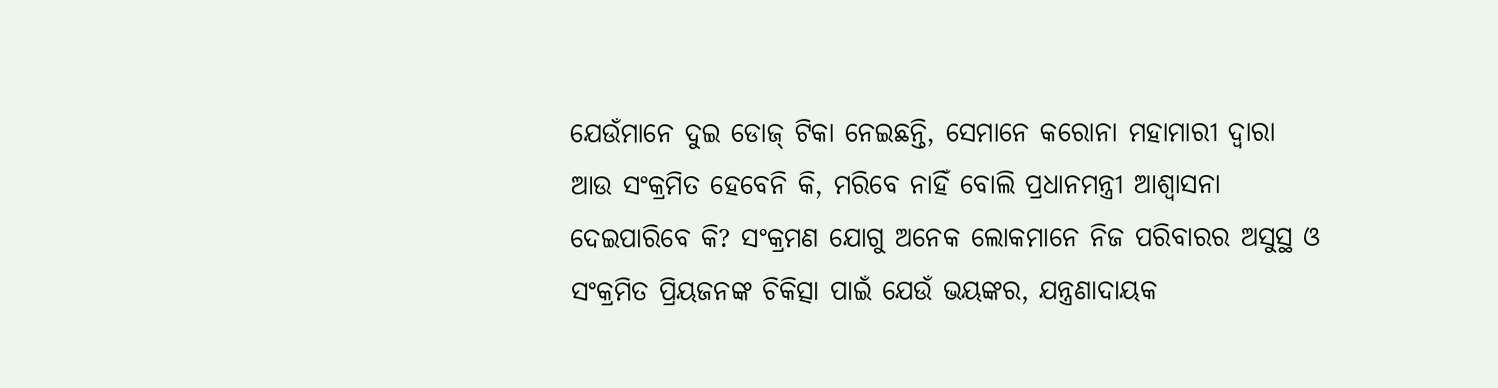ଯେଉଁମାନେ ଦୁଇ ଡୋଜ୍‌ ଟିକା ନେଇଛନ୍ତି, ସେମାନେ କରୋନା ମହାମାରୀ ଦ୍ୱାରା ଆଉ ସଂକ୍ରମିତ ହେବେନି କି, ମରିବେ ନାହିଁ ବୋଲି ପ୍ରଧାନମନ୍ତ୍ରୀ ଆଶ୍ୱାସନା ଦେଇପାରିବେ କି? ସଂକ୍ରମଣ ଯୋଗୁ ଅନେକ ଲୋକମାନେ ନିଜ ପରିବାରର ଅସୁସ୍ଥ ଓ ସଂକ୍ରମିତ ପ୍ରିୟଜନଙ୍କ ଚିକିତ୍ସା ପାଇଁ ଯେଉଁ ଭୟଙ୍କର, ଯନ୍ତ୍ରଣାଦାୟକ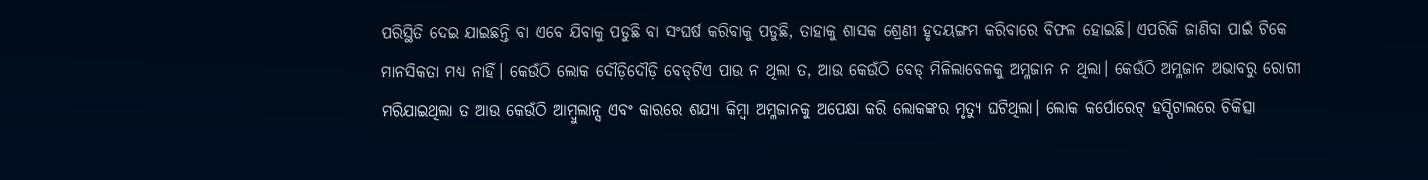ପରିସ୍ଥିତି ଦେଇ ଯାଇଛନ୍ତି ବା ଏବେ ଯିବାକୁ ପଡୁଛି ବା ସଂଘର୍ଷ କରିବାକୁ ପଡୁଛି, ତାହାକୁ ଶାସକ ଶ୍ରେଣୀ ହୃଦୟଙ୍ଗମ କରିବାରେ ବିଫଳ ହୋଇଛି। ଏପରିକି ଜାଣିବା ପାଇଁ ଟିକେ ମାନସିକତା ମଧ୍ୟ ନାହିଁ। କେଉଁଠି ଲୋକ ଦୌଡ଼ିଦୌଡ଼ି ବେଡ୍‌ଟିଏ ପାଉ ନ ଥିଲା ତ, ଆଉ କେଉଁଠି ବେଡ୍‌ ମିଳିଲାବେଳକୁ ଅମ୍ଳଜାନ ନ ଥିଲା। କେଉଁଠି ଅମ୍ଳଜାନ ଅଭାବରୁ ରୋଗୀ ମରିଯାଇଥିଲା ତ ଆଉ କେଉଁଠି ଆମ୍ବୁଲାନ୍ସ ଏବଂ କାରରେ ଶଯ୍ୟା କିମ୍ବା ଅମ୍ଳଜାନକୁ ଅପେକ୍ଷା କରି ଲୋକଙ୍କର ମୃତ୍ୟୁ ଘଟିଥିଲା। ଲୋକ କର୍ପୋରେଟ୍‌ ହସ୍ପିଟାଲରେ ଚିକିତ୍ସା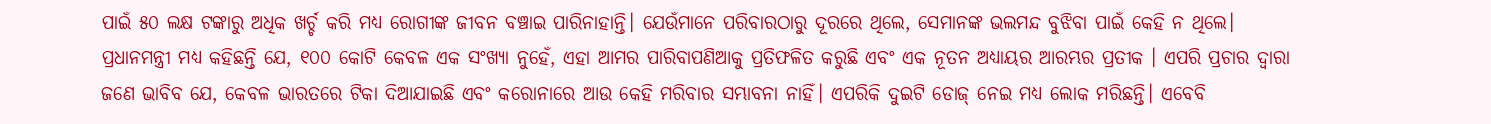ପାଇଁ ୫୦ ଲକ୍ଷ ଟଙ୍କାରୁ ଅଧିକ ଖର୍ଚ୍ଚ କରି ମଧ୍ୟ ରୋଗୀଙ୍କ ଜୀବନ ବଞ୍ଚାଇ ପାରିନାହାନ୍ତି। ଯେଉଁମାନେ ପରିବାରଠାରୁ ଦୂରରେ ଥିଲେ, ସେମାନଙ୍କ ଭଲମନ୍ଦ ବୁଝିବା ପାଇଁ କେହି ନ ଥିଲେ।
ପ୍ରଧାନମନ୍ତ୍ରୀ ମଧ୍ୟ କହିଛନ୍ତି ଯେ, ୧୦୦ କୋଟି କେବଳ ଏକ ସଂଖ୍ୟା ନୁହେଁ, ଏହା ଆମର ପାରିବାପଣିଆକୁ ପ୍ରତିଫଳିତ କରୁଛି ଏବଂ ଏକ ନୂତନ ଅଧ୍ୟାୟର ଆରମ୍ଭର ପ୍ରତୀକ । ଏପରି ପ୍ରଚାର ଦ୍ୱାରା ଜଣେ ଭାବିବ ଯେ, କେବଳ ଭାରତରେ ଟିକା ଦିଆଯାଇଛି ଏବଂ କରୋନାରେ ଆଉ କେହି ମରିବାର ସମ୍ଭାବନା ନାହିଁ। ଏପରିକି ଦୁଇଟି ଡୋଜ୍‌ ନେଇ ମଧ୍ୟ ଲୋକ ମରିଛନ୍ତି। ଏବେବି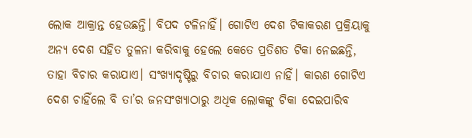ଲୋକ ଆକ୍ରାନ୍ତ ହେଉଛନ୍ତି। ବିପଦ ଟଳିନାହିଁ। ଗୋଟିଏ ଦେଶ ଟିକାକରଣ ପ୍ରକ୍ରିୟାକୁ ଅନ୍ୟ ଦେଶ ସହିତ ତୁଳନା କରିବାକୁ ହେଲେ କେତେ ପ୍ରତିଶତ ଟିକା ନେଇଛନ୍ତି, ତାହା ବିଚାର କରାଯାଏ। ସଂଖ୍ୟାଦୃଷ୍ଟିରୁ ବିଚାର କରାଯାଏ ନାହିଁ। କାରଣ ଗୋଟିଏ ଦେଶ ଚାହିଁଲେ ବି ତା’ର ଜନସଂଖ୍ୟାଠାରୁ ଅଧିକ ଲୋକଙ୍କୁ ଟିକା ଦେଇପାରିବ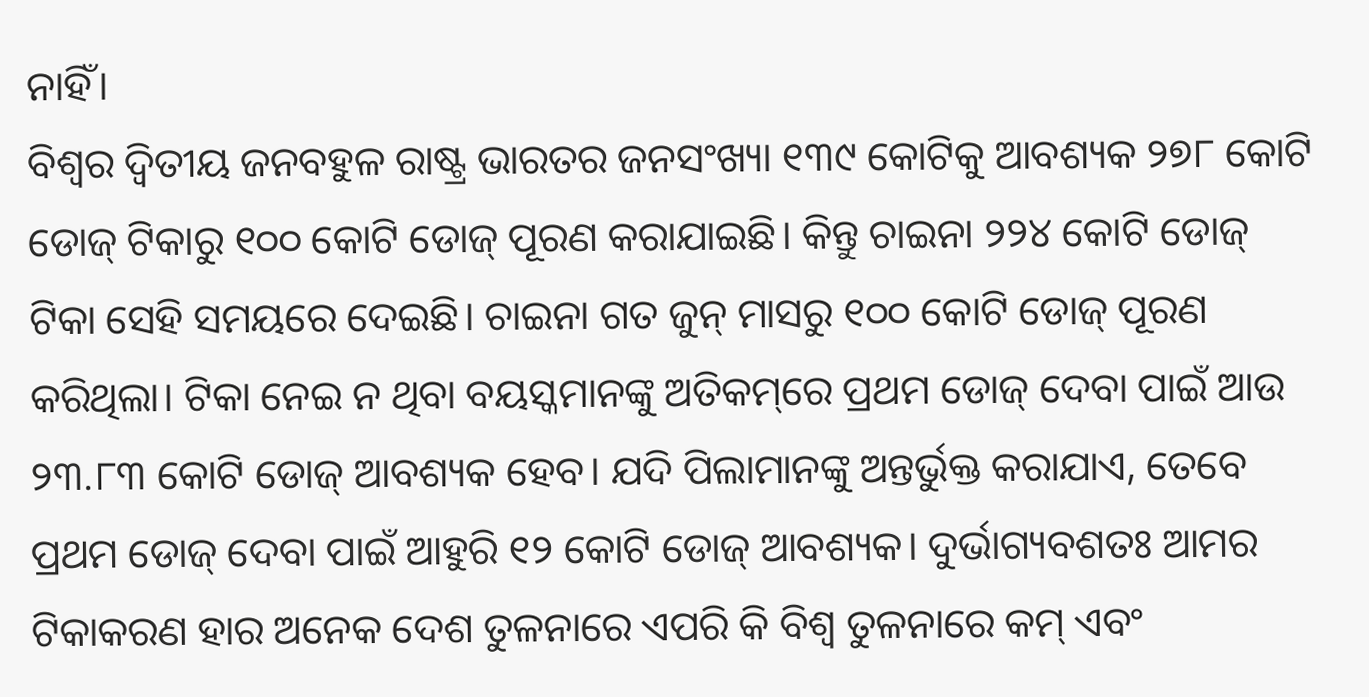ନାହିଁ।
ବିଶ୍ବର ଦ୍ୱିତୀୟ ଜନବହୁଳ ରାଷ୍ଟ୍ର ଭାରତର ଜନସଂଖ୍ୟା ୧୩୯ କୋଟିକୁ ଆବଶ୍ୟକ ୨୭୮ କୋଟି ଡୋଜ୍‌ ଟିକାରୁ ୧୦୦ କୋଟି ଡୋଜ୍‌ ପୂରଣ କରାଯାଇଛି। କିନ୍ତୁ ଚାଇନା ୨୨୪ କୋଟି ଡୋଜ୍‌ ଟିକା ସେହି ସମୟରେ ଦେଇଛି। ଚାଇନା ଗତ ଜୁନ୍‌ ମାସରୁ ୧୦୦ କୋଟି ଡୋଜ୍‌ ପୂରଣ କରିଥିଲା। ଟିକା ନେଇ ନ ଥିବା ବୟସ୍କମାନଙ୍କୁ ଅତିକମ୍‌ରେ ପ୍ରଥମ ଡୋଜ୍‌ ଦେବା ପାଇଁ ଆଉ ୨୩.୮୩ କୋଟି ଡୋଜ୍‌ ଆବଶ୍ୟକ ହେବ। ଯଦି ପିଲାମାନଙ୍କୁ ଅନ୍ତର୍ଭୁକ୍ତ କରାଯାଏ, ତେବେ ପ୍ରଥମ ଡୋଜ୍‌ ଦେବା ପାଇଁ ଆହୁରି ୧୨ କୋଟି ଡୋଜ୍‌ ଆବଶ୍ୟକ। ଦୁର୍ଭାଗ୍ୟବଶତଃ ଆମର ଟିକାକରଣ ହାର ଅନେକ ଦେଶ ତୁଳନାରେ ଏପରି କି ବିଶ୍ୱ ତୁଳନାରେ କମ୍‌ ଏବଂ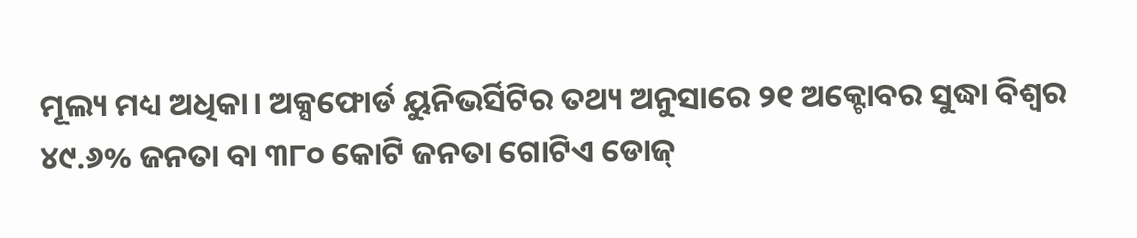ମୂଲ୍ୟ ମଧ୍ୟ ଅଧିକା। ଅକ୍ସଫୋର୍ଡ ୟୁନିଭର୍ସିଟିର ତଥ୍ୟ ଅନୁସାରେ ୨୧ ଅକ୍ଟୋବର ସୁଦ୍ଧା ବିଶ୍ବର ୪୯.୬% ଜନତା ବା ୩୮୦ କୋଟି ଜନତା ଗୋଟିଏ ଡୋଜ୍‌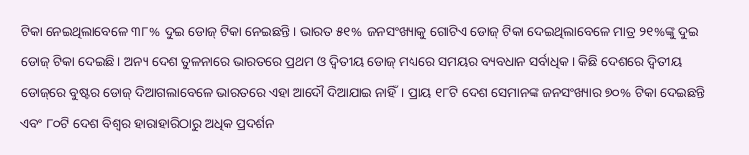ଟିକା ନେଇଥିଲାବେଳେ ୩୮% ଦୁଇ ଡୋଜ୍‌ ଟିକା ନେଇଛନ୍ତି। ଭାରତ ୫୧% ଜନସଂଖ୍ୟାକୁ ଗୋଟିଏ ଡୋଜ୍‌ ଟିକା ଦେଇଥିଲାବେଳେ ମାତ୍ର ୨୧%ଙ୍କୁ ଦୁଇ ଡୋଜ୍‌ ଟିକା ଦେଇଛି। ଅନ୍ୟ ଦେଶ ତୁଳନାରେ ଭାରତରେ ପ୍ରଥମ ଓ ଦ୍ୱିତୀୟ ଡୋଜ୍‌ ମଧ୍ୟରେ ସମୟର ବ୍ୟବଧାନ ସର୍ବାଧିକ। କିଛି ଦେଶରେ ଦ୍ୱିତୀୟ ଡୋଜ୍‌ରେ ବୁଷ୍ଟର ଡୋଜ୍‌ ଦିଆଗଲାବେଳେ ଭାରତରେ ଏହା ଆଦୌ ଦିଆଯାଇ ନାହିଁ। ପ୍ରାୟ ୧୮ଟି ଦେଶ ସେମାନଙ୍କ ଜନସଂଖ୍ୟାର ୭୦% ଟିକା ଦେଇଛନ୍ତି ଏବଂ ୮୦ଟି ଦେଶ ବିଶ୍ୱର ହାରାହାରିଠାରୁ ଅଧିକ ପ୍ରଦର୍ଶନ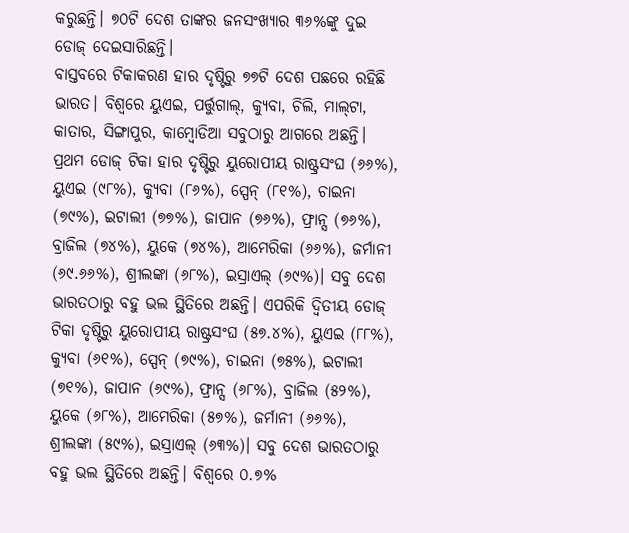କରୁଛନ୍ତି। ୭୦ଟି ଦେଶ ତାଙ୍କର ଜନସଂଖ୍ୟାର ୩୬%ଙ୍କୁ ଦୁଇ ଡୋଜ୍‌ ଦେଇସାରିଛନ୍ତି।
ବାସ୍ତବରେ ଟିକାକରଣ ହାର ଦୃଷ୍ଟିରୁ ୭୭ଟି ଦେଶ ପଛରେ ରହିଛି ଭାରତ। ବିଶ୍ବରେ ୟୁଏଇ, ପର୍ତ୍ତୁଗାଲ୍‌, କ୍ୟୁବା, ଚିଲି, ମାଲ୍‌ଟା, କାତାର, ସିଙ୍ଗାପୁର, କାମ୍ବୋଡିଆ ସବୁଠାରୁ ଆଗରେ ଅଛନ୍ତି। ପ୍ରଥମ ଡୋଜ୍‌ ଟିକା ହାର ଦୃଷ୍ଟିରୁ ୟୁରୋପୀୟ ରାଷ୍ଟ୍ରସଂଘ (୬୬%), ୟୁଏଇ (୯୮%), କ୍ୟୁବା (୮୬%), ସ୍ପେନ୍‌ (୮୧%), ଚାଇନା (୭୯%), ଇଟାଲୀ (୭୭%), ଜାପାନ (୭୬%), ଫ୍ରାନ୍ସ (୭୬%), ବ୍ରାଜିଲ (୭୪%), ୟୁକେ (୭୪%), ଆମେରିକା (୬୬%), ଜର୍ମାନୀ (୬୯.୬୬%), ଶ୍ରୀଲଙ୍କା (୬୮%), ଇସ୍ରାଏଲ୍‌ (୬୯%)। ସବୁ ଦେଶ ଭାରତଠାରୁ ବହୁ ଭଲ ସ୍ଥିତିରେ ଅଛନ୍ତି। ଏପରିକି ଦ୍ୱିତୀୟ ଡୋଜ୍‌ ଟିକା ଦୃଷ୍ଟିରୁ ୟୁରୋପୀୟ ରାଷ୍ଟ୍ରସଂଘ (୫୭.୪%), ୟୁଏଇ (୮୮%), କ୍ୟୁବା (୬୧%), ସ୍ପେନ୍‌ (୭୯%), ଚାଇନା (୭୫%), ଇଟାଲୀ (୭୧%), ଜାପାନ (୬୯%), ଫ୍ରାନ୍ସ (୬୮%), ବ୍ରାଜିଲ (୫୨%), ୟୁକେ (୬୮%), ଆମେରିକା (୫୭%), ଜର୍ମାନୀ (୬୬%), ଶ୍ରୀଲଙ୍କା (୫୯%), ଇସ୍ରାଏଲ୍‌ (୬୩%)। ସବୁ ଦେଶ ଭାରତଠାରୁ ବହୁ ଭଲ ସ୍ଥିତିରେ ଅଛନ୍ତି। ବିଶ୍ୱରେ ୦.୭%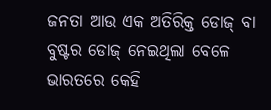ଜନତା ଆଉ ଏକ ଅତିରିକ୍ତ ଡୋଜ୍‌ ବା ବୁଷ୍ଟର ଡୋଜ୍‌ ନେଇଥିଲା ବେଳେ ଭାରତରେ କେହି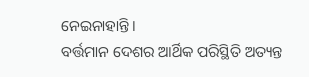ନେଇନାହାନ୍ତି।
ବର୍ତ୍ତମାନ ଦେଶର ଆର୍ଥିକ ପରିସ୍ଥିତି ଅତ୍ୟନ୍ତ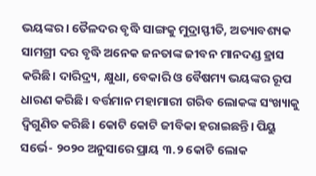ଭୟଙ୍କର। ତୈଳଦର ବୃଦ୍ଧି ସାଙ୍ଗକୁ ମୁଦ୍ରାସ୍ଫୀତି, ଅତ୍ୟାବଶ୍ୟକ ସାମଗ୍ରୀ ଦର ବୃଦ୍ଧି ଅନେକ ଜନତାଙ୍କ ଜୀବନ ମାନଦଣ୍ଡ ହ୍ରାସ କରିଛି। ଦାରିଦ୍ର୍ୟ, କ୍ଷୁଧା, ବେକାରି ଓ ବୈଷମ୍ୟ ଭୟଙ୍କର ରୂପ ଧାରଣ କରିଛି। ବର୍ତ୍ତମାନ ମହାମାରୀ ଗରିବ ଲୋକଙ୍କ ସଂଖ୍ୟାକୁ ଦ୍ୱିଗୁଣିତ କରିଛି। କୋଟି କୋଟି ଜୀବିକା ହରାଇଛନ୍ତି। ପିୟୁ ସର୍ଭେ- ୨୦୨୦ ଅନୁସାରେ ପ୍ରାୟ ୩.୨ କୋଟି ଲୋକ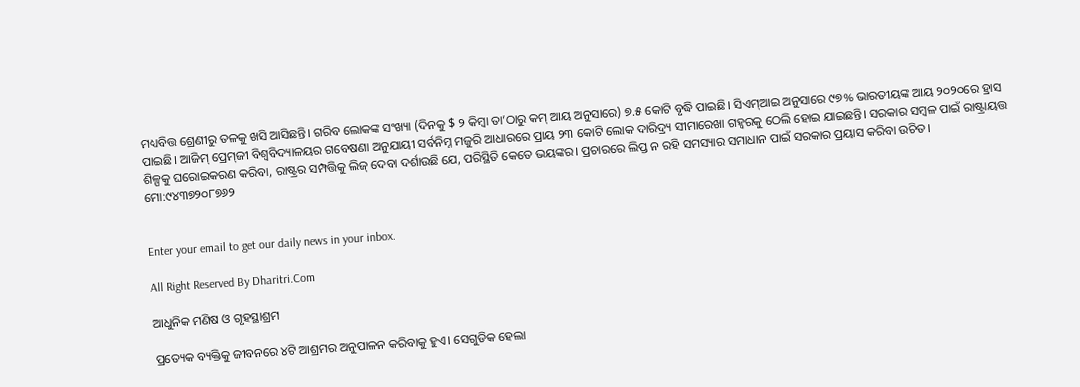ମଧ୍ୟବିତ୍ତ ଶ୍ରେଣୀରୁ ତଳକୁ ଖସି ଆସିଛନ୍ତି। ଗରିବ ଲୋକଙ୍କ ସଂଖ୍ୟା (ଦିନକୁ $ ୨ କିମ୍ବା ତା’ଠାରୁ କମ୍‌ ଆୟ ଅନୁସାରେ) ୭.୫ କୋଟି ବୃଦ୍ଧି ପାଇଛି। ସିଏମ୍‌ଆଇ ଅନୁସାରେ ୯୭% ଭାରତୀୟଙ୍କ ଆୟ ୨୦୨୦ରେ ହ୍ରାସ ପାଇଛି। ଆଜିମ୍‌ ପ୍ରେମ୍‌ଜୀ ବିଶ୍ୱବିଦ୍ୟାଳୟର ଗବେଷଣା ଅନୁଯାୟୀ ସର୍ବନିମ୍ନ ମଜୁରି ଆଧାରରେ ପ୍ରାୟ ୨୩ କୋଟି ଲୋକ ଦାରିଦ୍ର୍ୟ ସୀମାରେଖା ଗହ୍ବରକୁ ଠେଲି ହୋଇ ଯାଇଛନ୍ତି। ସରକାର ସମ୍ବଳ ପାଇଁ ରାଷ୍ଟ୍ରାୟତ୍ତ ଶିଳ୍ପକୁ ଘରୋଇକରଣ କରିବା, ରାଷ୍ଟ୍ରର ସମ୍ପତ୍ତିକୁ ଲିଜ୍‌ ଦେବା ଦର୍ଶାଉଛି ଯେ, ପରିସ୍ଥିତି କେତେ ଭୟଙ୍କର। ପ୍ରଚାରରେ ଲିପ୍ତ ନ ରହି ସମସ୍ୟାର ସମାଧାନ ପାଇଁ ସରକାର ପ୍ରୟାସ କରିବା ଉଚିତ।
ମୋ:୯୪୩୭୨୦୮୭୬୨


Enter your email to get our daily news in your inbox.

All Right Reserved By Dharitri.Com

ଆଧୁନିକ ମଣିଷ ଓ ଗୃହସ୍ଥାଶ୍ରମ

ପ୍ରତ୍ୟେକ ବ୍ୟକ୍ତିକୁ ଜୀବନରେ ୪ଟି ଆଶ୍ରମର ଅନୁପାଳନ କରିବାକୁ ହୁଏ। ସେଗୁଡିକ ହେଲା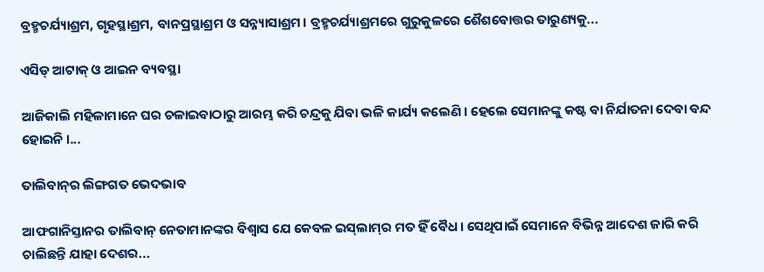ବ୍ରହ୍ମଚର୍ଯ୍ୟାଶ୍ରମ, ଗୃହସ୍ଥାଶ୍ରମ, ବାନପ୍ରସ୍ଥାଶ୍ରମ ଓ ସନ୍ନ୍ୟାସାଶ୍ରମ। ବ୍ରହ୍ମଚର୍ଯ୍ୟାଶ୍ରମରେ ଗୁରୁକୁଳରେ ଶୈଶବୋତ୍ତର ତାରୁଣ୍ୟକୁ...

ଏସିଡ୍‌ ଆଟାକ୍‌ ଓ ଆଇନ ବ୍ୟବସ୍ଥା

ଆଜିକାଲି ମହିଳାମାନେ ଘର ଚଳାଇବାଠାରୁ ଆରମ୍ଭ କରି ଚନ୍ଦ୍ରକୁ ଯିବା ଭଳି କାର୍ଯ୍ୟ କଲେଣି। ହେଲେ ସେମାନଙ୍କୁ କଷ୍ଟ ବା ନିର୍ଯାତନା ଦେବା ବନ୍ଦ ହୋଇନି।...

ତାଲିବାନ୍‌ର ଲିଙ୍ଗଗତ ଭେଦଭାବ

ଆଫଗାନିସ୍ତାନର ତାଲିବାନ୍‌ ନେତାମାନଙ୍କର ବିଶ୍ୱାସ ଯେ କେବଳ ଇସ୍‌ଲାମ୍‌ର ମତ ହିଁ ବୈଧ। ସେଥିପାଇଁ ସେମାନେ ବିଭିନ୍ନ ଆଦେଶ ଜାରି କରି ଚାଲିଛନ୍ତି ଯାହା ଦେଶର...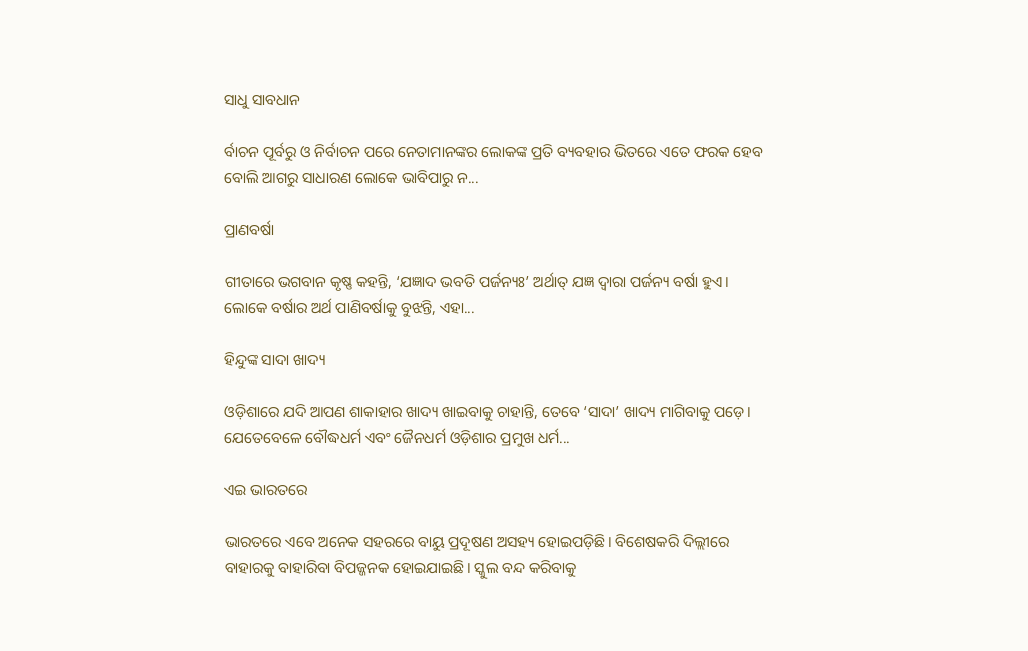ସାଧୁ ସାବଧାନ

ର୍ବାଚନ ପୂର୍ବରୁ ଓ ନିର୍ବାଚନ ପରେ ନେତାମାନଙ୍କର ଲୋକଙ୍କ ପ୍ରତି ବ୍ୟବହାର ଭିତରେ ଏତେ ଫରକ ହେବ ବୋଲି ଆଗରୁ ସାଧାରଣ ଲୋକେ ଭାବିପାରୁ ନ...

ପ୍ରାଣବର୍ଷା

ଗୀତାରେ ଭଗବାନ କୃଷ୍ଣ କହନ୍ତି, ‘ଯଜ୍ଞାଦ ଭବତି ପର୍ଜନ୍ୟଃ’ ଅର୍ଥାତ୍‌ ଯଜ୍ଞ ଦ୍ୱାରା ପର୍ଜନ୍ୟ ବର୍ଷା ହୁଏ। ଲୋକେ ବର୍ଷାର ଅର୍ଥ ପାଣିବର୍ଷାକୁ ବୁଝନ୍ତି, ଏହା...

ହିନ୍ଦୁଙ୍କ ସାଦା ଖାଦ୍ୟ

ଓଡ଼ିଶାରେ ଯଦି ଆପଣ ଶାକାହାର ଖାଦ୍ୟ ଖାଇବାକୁ ଚାହାନ୍ତି, ତେବେ ‘ସାଦା’ ଖାଦ୍ୟ ମାଗିବାକୁ ପଡ଼େ। ଯେତେବେଳେ ବୌଦ୍ଧଧର୍ମ ଏବଂ ଜୈନଧର୍ମ ଓଡ଼ିଶାର ପ୍ରମୁଖ ଧର୍ମ...

ଏଇ ଭାରତରେ

ଭାରତରେ ଏବେ ଅନେକ ସହରରେ ବାୟୁ ପ୍ରଦୂଷଣ ଅସହ୍ୟ ହୋଇପଡ଼ିଛି। ବିଶେଷକରି ଦିଲ୍ଲୀରେ ବାହାରକୁ ବାହାରିବା ବିପଜ୍ଜନକ ହୋଇଯାଇଛି। ସ୍କୁଲ ବନ୍ଦ କରିବାକୁ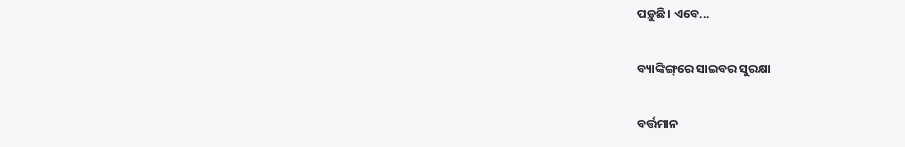ପଡ଼ୁଛି। ଏବେ...

ବ୍ୟାଙ୍କିଙ୍ଗ୍‌ରେ ସାଇବର ସୁରକ୍ଷା

ବର୍ତ୍ତମାନ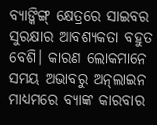ବ୍ୟାଙ୍କିଙ୍ଗ୍‌ କ୍ଷେତ୍ରରେ ସାଇବର ସୁରକ୍ଷାର ଆବଶ୍ୟକତା ବହୁତ ବେଶି। କାରଣ ଲୋକମାନେ ସମୟ ଅଭାବରୁ ଅନ୍‌ଲାଇନ ମାଧ୍ୟମରେ ବ୍ୟାଙ୍କ କାରବାର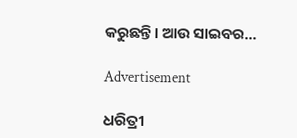କରୁଛନ୍ତି। ଆଉ ସାଇବର...

Advertisement

ଧରିତ୍ରୀ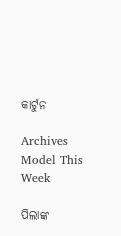କାର୍ଟୁନ

Archives
Model This Week

ପିଲାଙ୍କ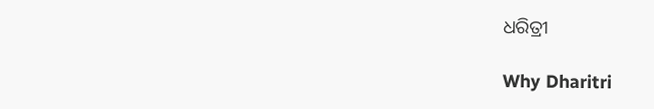ଧରିତ୍ରୀ

Why Dharitri